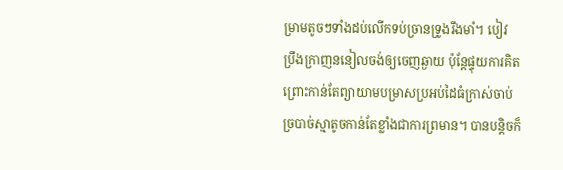ម្រាមតូចៗទាំងដប់លើកទប់ច្រានទ្រូងរឹងមាំ។ បៀវ ប្រឹងក្រាញននៀលចង់ឲ្យចេញឆ្ងាយ ប៉ុន្តែផ្ទុយការគិតព្រោះកាន់តែព្យាយាមបម្រាសប្រអប់ដៃធំក្រាស់ចាប់ច្របាច់ស្មាតូចកាន់តែខ្លាំងជាការព្រមាន។ បានបន្តិចក៏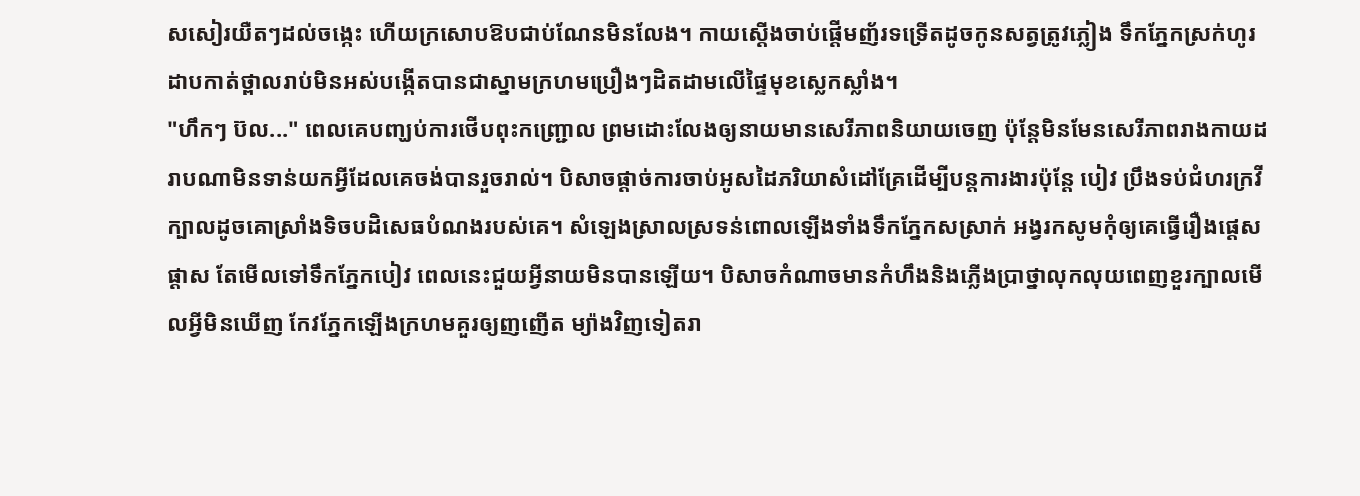សសៀរយឺតៗដល់ចង្កេះ ហើយក្រសោបឱបជាប់ណែនមិនលែង។ កាយស្ដើងចាប់ផ្ដើមញ័រទទ្រើតដូចកូនសត្វត្រូវភ្លៀង ទឹកភ្នែកស្រក់ហូរដាបកាត់ថ្ពាលរាប់មិនអស់បង្កើតបានជាស្នាមក្រហមប្រឿងៗដិតដាមលើផ្ទៃមុខស្លេកស្លាំង។
"ហឹកៗ ប៊ល..." ពេលគេបញ្ឃប់ការថើបពុះកញ្ជ្រោល ព្រមដោះលែងឲ្យនាយមានសេរីភាពនិយាយចេញ ប៉ុន្តែមិនមែនសេរីភាពរាងកាយដរាបណាមិនទាន់យកអ្វីដែលគេចង់បានរួចរាល់។ បិសាចផ្ដាច់ការចាប់អូសដៃភរិយាសំដៅគ្រែដើម្បីបន្តការងារប៉ុន្តែ បៀវ ប្រឹងទប់ជំហរក្រវីក្បាលដូចគោស្រាំងទិចបដិសេធបំណងរបស់គេ។ សំឡេងស្រាលស្រទន់ពោលឡើងទាំងទឹកភ្នែកសស្រាក់ អង្វរកសូមកុំឲ្យគេធ្វើរឿងផ្ដេសផ្ដាស តែមើលទៅទឹកភ្នែកបៀវ ពេលនេះជួយអ្វីនាយមិនបានឡើយ។ បិសាចកំណាចមានកំហឹងនិងភ្លើងប្រាថ្នាលុកលុយពេញខួរក្បាលមើលអ្វីមិនឃើញ កែវភ្នែកឡើងក្រហមគួរឲ្យញញើត ម្យ៉ាងវិញទៀតរា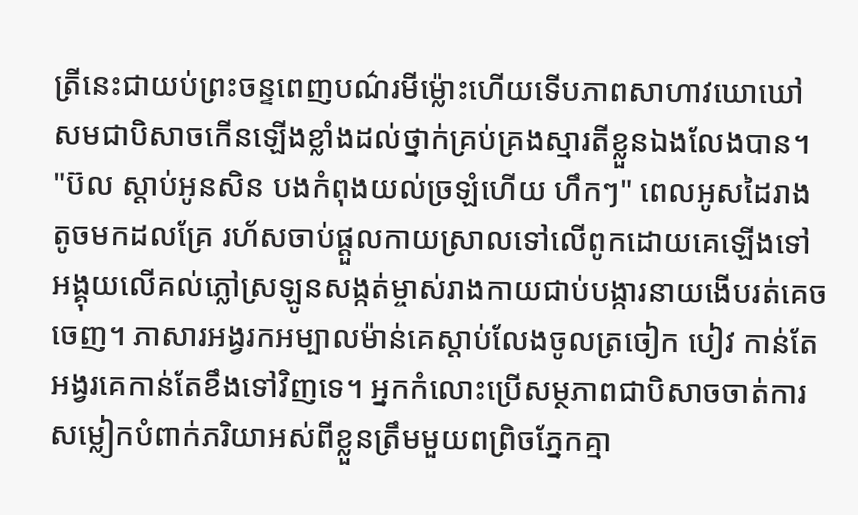ត្រីនេះជាយប់ព្រះចន្ទពេញបណ៌រមីម្ល៉ោះហើយទើបភាពសាហាវឃោឃៅសមជាបិសាចកើនឡើងខ្លាំងដល់ថ្នាក់គ្រប់គ្រងស្មារតីខ្លួនឯងលែងបាន។
"ប៊ល ស្ដាប់អូនសិន បងកំពុងយល់ច្រឡំហើយ ហឹកៗ" ពេលអូសដៃរាងតូចមកដលគ្រែ រហ័សចាប់ផ្ដួលកាយស្រាលទៅលើពូកដោយគេឡើងទៅអង្គុយលើគល់ភ្លៅស្រឡូនសង្កត់ម្ចាស់រាងកាយជាប់បង្ការនាយងើបរត់គេចចេញ។ ភាសារអង្វរកអម្បាលម៉ាន់គេស្ដាប់លែងចូលត្រចៀក បៀវ កាន់តែអង្វរគេកាន់តែខឹងទៅវិញទេ។ អ្នកកំលោះប្រើសម្ថភាពជាបិសាចចាត់ការសម្លៀកបំពាក់ភរិយាអស់ពីខ្លួនត្រឹមមួយពព្រិចភ្នែកគ្មា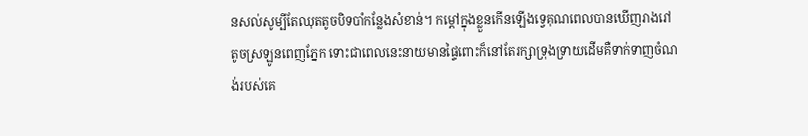នសល់សូម្បីតែឈុតតូចបិទបាំកន្លែងសំខាន់។ កម្ដៅក្នុងខ្លួនកើនឡើងទ្វេគុណពេលបានឃើញរាងរៅតូចស្រឡូនពេញភ្នែក ទោះជាពេលនេះនាយមានផ្ទៃពោះក៏នៅតែរក្សាទ្រុងទ្រាយដើមគឺទាក់ទាញចំណង់របស់គេ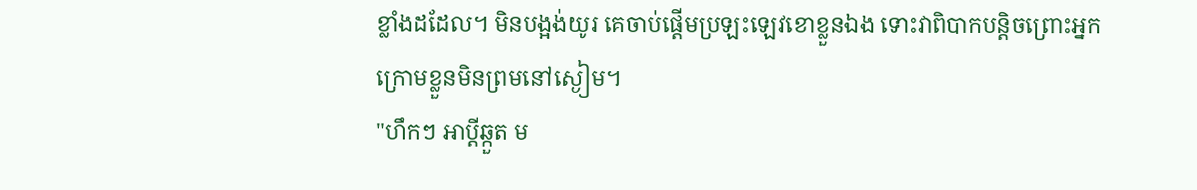ខ្លាំងដដែល។ មិនបង្អង់យូរ គេចាប់ផ្ដើមប្រឡះឡេវខោខ្លួនឯង ទោះវាពិបាកបន្តិចព្រោះអ្នកក្រោមខ្លួនមិនព្រមនៅស្ងៀម។
"ហឹកៗ អាប្ដីឆ្កួត ម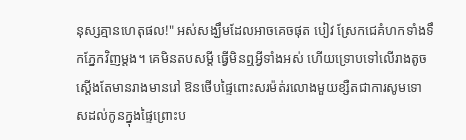នុស្សគ្មានហេតុផល!" អស់សង្ឃឹមដែលអាចគេចផុត បៀវ ស្រែកជេគំហកទាំងទឹកភ្នែកវិញម្ដង។ គេមិនតបសម្ដី ធ្វើមិនឮអ្វីទាំងអស់ ហើយទ្រោបទៅលើរាងតូចស្ដើងតែមានរាងមានរៅ ឱនថើបផ្ទៃពោះសរម៉ត់រលោងមួយខ្សឺតជាការសូមទោសដល់កូនក្នុងផ្ទៃព្រោះប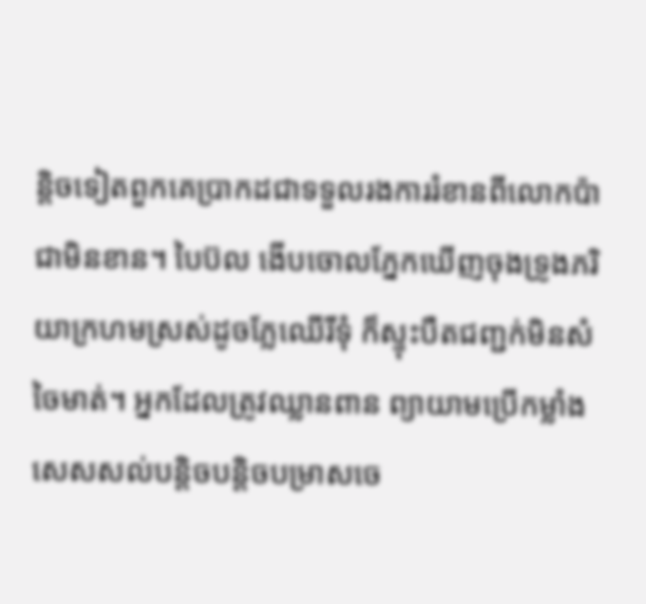ន្តិចទៀតពួកគេប្រាកដជាទទួលរងការរំខានពីលោកប៉ាជាមិនខាន។ បៃប៊ល ងើបចោលភ្នែកឃើញចុងទ្រូងភរិយាក្រហមស្រស់ដូចភ្លែឈើរីទុំ ក៏ស្ទុះបឺតជញ្ជក់មិនសំចៃមាត់។ អ្នកដែលត្រូវឈ្លានពាន ព្យាយាមប្រើកម្លាំងសេសសល់បន្តិចបន្តិចបម្រាសចេ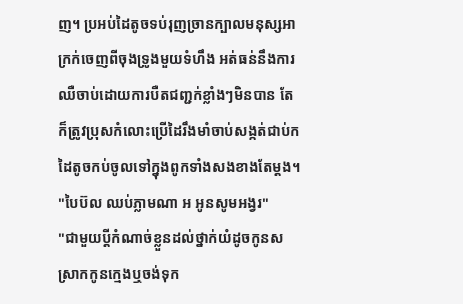ញ។ ប្រអប់ដៃតូចទប់រុញច្រានក្បាលមនុស្សអាក្រក់ចេញពីចុងទ្រូងមួយទំហឹង អត់ធន់នឹងការឈឺចាប់ដោយការបឺតជញ្ជក់ខ្លាំងៗមិនបាន តែក៏ត្រូវប្រុសកំលោះប្រើដៃរឹងមាំចាប់សង្កត់ជាប់កដៃតូចកប់ចូលទៅក្នុងពូកទាំងសងខាងតែម្ដង។
"បៃប៊ល ឈប់ភ្លាមណា អ អូនសូមអង្វរ"
"ជាមួយប្ដីកំណាច់ខ្លួនដល់ថ្នាក់យំដូចកូនសស្រាកកូនក្មេងឬចង់ទុក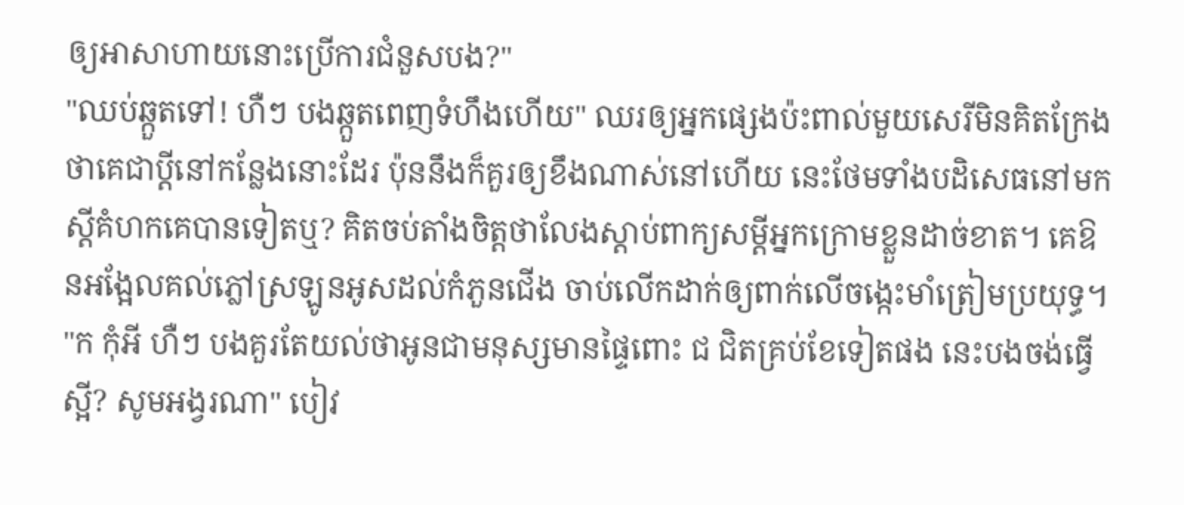ឲ្យអាសាហាយនោះប្រើការជំនួសបង?"
"ឈប់ឆ្កួតទៅ! ហឺៗ បងឆ្កួតពេញទំហឹងហើយ" ឈរឲ្យអ្នកផ្សេងប៉ះពាល់មួយសេរីមិនគិតក្រែងថាគេជាប្ដីនៅកន្លែងនោះដែរ ប៉ុននឹងក៏គួរឲ្យខឹងណាស់នៅហើយ នេះថែមទាំងបដិសេធនៅមកស្ដីគំហកគេបានទៀតឬ? គិតចប់តាំងចិត្តថាលែងស្ដាប់ពាក្យសម្ដីអ្នកក្រោមខ្លួនដាច់ខាត។ គេឱនអង្អែលគល់ភ្លៅស្រឡូនអូសដល់កំភួនជើង ចាប់លើកដាក់ឲ្យពាក់លើចង្កេះមាំត្រៀមប្រយុទ្ធ។
"ក កុំអី ហឺៗ បងគួរតែយល់ថាអូនជាមនុស្សមានផ្ទៃពោះ ជ ជិតគ្រប់ខែទៀតផង នេះបងចង់ធ្វើស្អី? សូមអង្វរណា" បៀវ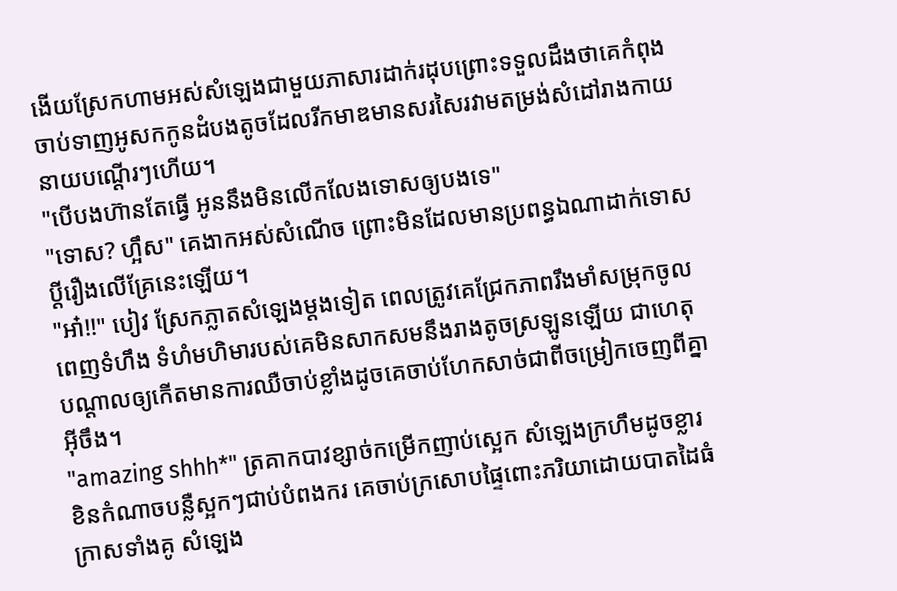ងើយស្រែកហាមអស់សំឡេងជាមួយភាសារដាក់រដុបព្រោះទទួលដឹងថាគេកំពុងចាប់ទាញអូសកកូនដំបងតូចដែលរីកមាឌមានសរសៃរវាមតម្រង់សំដៅរាងកាយនាយបណ្ដើរៗហើយ។
"បើបងហ៊ានតែធ្វើ អូននឹងមិនលើកលែងទោសឲ្យបងទេ"
"ទោស? ហ្អឹស" គេងាកអស់សំណើច ព្រោះមិនដែលមានប្រពន្ធឯណាដាក់ទោសប្ដីរឿងលើគ្រែនេះឡើយ។
"អា៎!!" បៀវ ស្រែកភ្លាតសំឡេងម្ដងទៀត ពេលត្រូវគេជ្រែកភាពរឹងមាំសម្រុកចូលពេញទំហឹង ទំហំមហិមារបស់គេមិនសាកសមនឹងរាងតូចស្រឡូនឡើយ ជាហេតុបណ្ដាលឲ្យកើតមានការឈឺចាប់ខ្លាំងដូចគេចាប់ហែកសាច់ជាពីចម្រៀកចេញពីគ្នាអ៊ីចឹង។
"amazing shhh*" ត្រគាកបាវខ្សាច់កម្រើកញាប់ស្អេក សំឡេងក្រហឹមដូចខ្លារខិនកំណាចបន្លឺស្អកៗជាប់បំពងករ គេចាប់ក្រសោបផ្ទៃពោះភរិយាដោយបាតដៃធំក្រាសទាំងគូ សំឡេង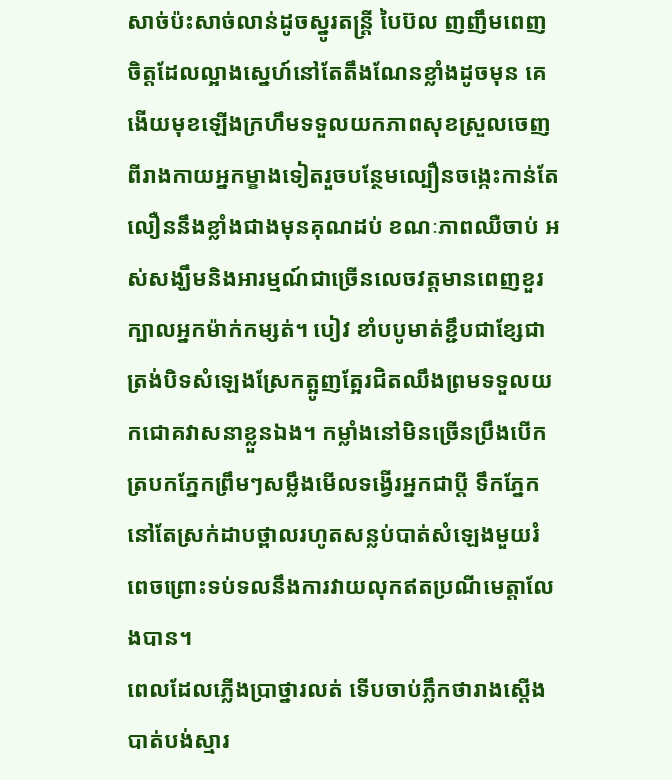សាច់ប៉ះសាច់លាន់ដូចស្នូរតន្ត្រី បៃប៊ល ញញឹមពេញចិត្តដែលល្អាងស្នេហ៍នៅតែតឹងណែនខ្លាំងដូចមុន គេងើយមុខឡើងក្រហឹមទទួលយកភាពសុខស្រួលចេញពីរាងកាយអ្នកម្ខាងទៀតរួចបន្ថែមល្បឿនចង្កេះកាន់តែលឿននឹងខ្លាំងជាងមុនគុណដប់ ខណៈភាពឈឺចាប់ អស់សង្ឃឹមនិងអារម្មណ៍ជាច្រើនលេចវត្តមានពេញខួរក្បាលអ្នកម៉ាក់កម្សត់។ បៀវ ខាំបបូមាត់ខ្ជឹបជាខ្សែជាត្រង់បិទសំឡេងស្រែកត្អូញត្អែរជិតឈឹងព្រមទទួលយកជោគវាសនាខ្លួនឯង។ កម្លាំងនៅមិនច្រើនប្រឹងបើកត្របកភ្នែកព្រឹមៗសម្លឹងមើលទង្វើរអ្នកជាប្ដី ទឹកភ្នែកនៅតែស្រក់ដាបថ្ពាលរហូតសន្លប់បាត់សំឡេងមួយរំពេចព្រោះទប់ទលនឹងការវាយលុកឥតប្រណីមេត្តាលែងបាន។
ពេលដែលភ្លើងប្រាថ្នារលត់ ទើបចាប់ភ្លឹកថារាងស្ដើងបាត់បង់ស្មារ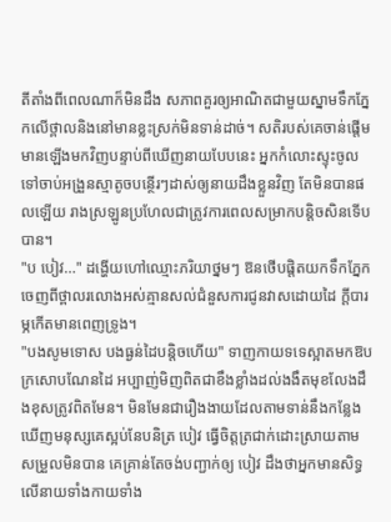តីតាំងពីពេលណាក៏មិនដឹង សភាពគួរឲ្យអាណិតជាមួយស្នាមទឹកភ្នែកលើថ្ពាលនិងនៅមានខ្លះស្រក់មិនទាន់ដាច់។ សតិរបស់គេចាន់ផ្ដើមមានឡើងមកវិញបន្ទាប់ពីឃើញនាយបែបនេះ អ្នកកំលោះស្ទុះចូលទៅចាប់អង្រួនស្មាតូចបន្ថើរៗដាស់ឲ្យនាយដឹងខ្លួនវិញ តែមិនបានផលឡើយ រាងស្រឡូនប្រហែលជាត្រូវការពេលសម្រាកបន្តិចសិនទើបបាន។
"ប បៀវ..." ដង្ហើយហៅឈ្មោះភរិយាថ្នមៗ ឱនថើបផ្ដិតយកទឹកភ្នែកចេញពីថ្ពាលរលោងអស់គ្មានសល់ជំនួសការជូនវាសដោយដៃ ក្ដីបារម្ភកើតមានពេញទ្រូង។
"បងសូមទោស បងធ្ងន់ដៃបន្តិចហើយ" ទាញកាយទទេស្អាតមកឱបក្រសោបណែនដៃ អប្បាញ់មិញពិតជាខឹងខ្លាំងដល់ងងឹតមុខលែងដឹងខុសត្រូវពិតមែន។ មិនមែនជារឿងងាយដែលតាមទាន់នឹងកន្លែងឃើញមនុស្សគេស្អប់នែបនិត្រ បៀវ ធ្វើចិត្តត្រជាក់ដោះស្រាយតាមសម្រួលមិនបាន គេគ្រាន់តែចង់បញ្ជាក់ឲ្យ បៀវ ដឹងថាអ្នកមានសិទ្ធលើនាយទាំងកាយទាំង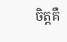ចិត្តគឺ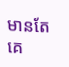មានតែគេ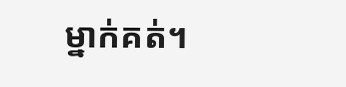ម្នាក់គត់។